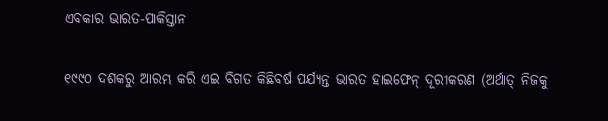ଏବକାର ଭାରତ-ପାକିସ୍ତାନ

୧୯୯୦ ଦଶକରୁ ଆରମ୍ଭ କରି ଏଇ ବିଗତ କିଛିବର୍ଷ ପର୍ଯ୍ୟନ୍ତ ଭାରତ ହାଇଫେନ୍‌ ଦୂରୀକରଣ (ଅର୍ଥାତ୍‌ ନିଜକୁ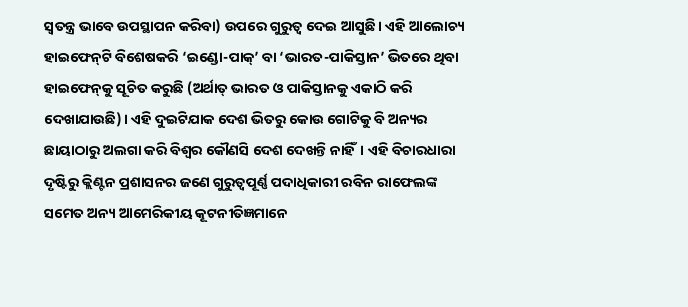ସ୍ବତନ୍ତ୍ର ଭାବେ ଉପସ୍ଥାପନ କରିବା) ଉପରେ ଗୁରୁତ୍ୱ ଦେଇ ଆସୁଛି। ଏହି ଆଲୋଚ୍ୟ ହାଇଫେନ୍‌ଟି ବିଶେଷକରି ‘ଇଣ୍ଡୋ-ପାକ୍‌’ ବା ‘ଭାରତ-ପାକିସ୍ତାନ’ ଭିତରେ ଥିବା ହାଇଫେନ୍‌କୁ ସୂଚିତ କରୁଛି (ଅର୍ଥାତ୍‌ ଭାରତ ଓ ପାକିସ୍ତାନକୁ ଏକାଠି କରି ଦେଖାଯାଉଛି)। ଏହି ଦୁଇଟିଯାକ ଦେଶ ଭିତରୁ କୋଉ ଗୋଟିକୁ ବି ଅନ୍ୟର ଛାୟାଠାରୁ ଅଲଗା କରି ବିଶ୍ୱର କୌଣସି ଦେଶ ଦେଖନ୍ତି ନାହିଁ। ଏହି ବିଚାରଧାରା ଦୃଷ୍ଟିରୁ କ୍ଲିଣ୍ଟନ ପ୍ରଶାସନର ଜଣେ ଗୁରୁତ୍ୱପୂର୍ଣ୍ଣ ପଦାଧିକାରୀ ରବିନ ରାଫେଲଙ୍କ ସମେତ ଅନ୍ୟ ଆମେରିକୀୟ କୂଟନୀତିଜ୍ଞମାନେ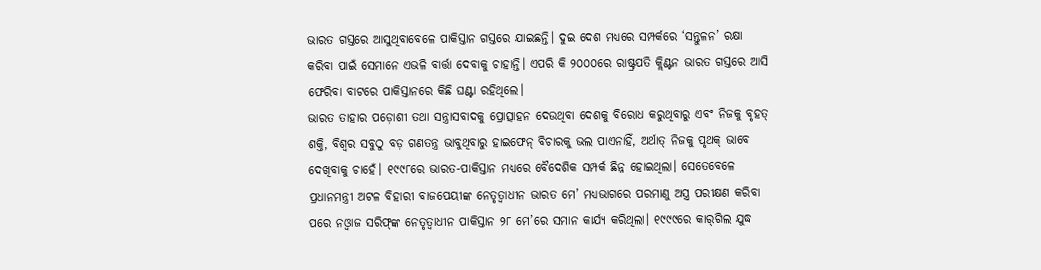ଭାରତ ଗସ୍ତରେ ଆସୁଥିବାବେଳେ ପାକିସ୍ତାନ ଗସ୍ତରେ ଯାଇଛନ୍ତି। ଦୁଇ ଦେଶ ମଧ୍ୟରେ ସମ୍ପର୍କରେ ‘ସନ୍ତୁଳନ’ ରକ୍ଷା କରିବା ପାଇଁ ସେମାନେ ଏଭଳି ବାର୍ତ୍ତା ଦେବାକୁ ଚାହାନ୍ତି। ଏପରି କି ୨୦୦୦ରେ ରାଷ୍ଟ୍ରପତି କ୍ଲିଣ୍ଟନ ଭାରତ ଗସ୍ତରେ ଆସି ଫେରିବା ବାଟରେ ପାକିସ୍ତାନରେ କିଛି ଘଣ୍ଟା ରହିଥିଲେ।
ଭାରତ ତାହାର ପଡ଼ୋଶୀ ତଥା ସନ୍ତ୍ରାସବାଦକୁ ପ୍ରୋତ୍ସାହନ ଦେଉଥିବା ଦେଶକୁ ବିରୋଧ କରୁଥିବାରୁ ଏବଂ ନିଜକୁ ବୃହତ୍‌ ଶକ୍ତି, ବିଶ୍ୱର ସବୁଠୁ ବଡ଼ ଗଣତନ୍ତ୍ର ଭାବୁଥିବାରୁ ହାଇଫେନ୍‌ ବିଚାରକୁ ଭଲ ପାଏନାହିଁ, ଅର୍ଥାତ୍‌ ନିଜକୁ ପୃଥକ୍‌ ଭାବେ ଦେଖିବାକୁ ଚାହେଁ। ୧୯୯୮ରେ ଭାରତ-ପାକିସ୍ତାନ ମଧ୍ୟରେ ବୈଦେଶିକ ସମ୍ପର୍କ ଛିନ୍ନ ହୋଇଥିଲା। ସେତେବେଳେ ପ୍ରଧାନମନ୍ତ୍ରୀ ଅଟଳ ବିହାରୀ ବାଜପେୟୀଙ୍କ ନେତୃତ୍ୱାଧୀନ ଭାରତ ମେ’ ମଧ୍ୟଭାଗରେ ପରମାଣୁ ଅସ୍ତ୍ର ପରୀକ୍ଷଣ କରିବା ପରେ ନଓ୍ବାଜ ସରିଫ୍‌ଙ୍କ ନେତୃତ୍ୱାଧୀନ ପାକିସ୍ତାନ ୨୮ ମେ’ରେ ସମାନ କାର୍ଯ୍ୟ କରିଥିଲା। ୧୯୯୯ରେ କାର୍‌ଗିଲ ଯୁଦ୍ଧ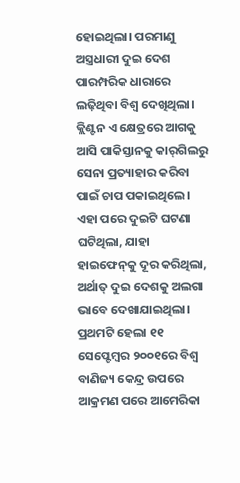ହୋଇଥିଲା। ପରମାଣୁ ଅସ୍ତ୍ରଧାରୀ ଦୁଇ ଦେଶ ପାରମ୍ପରିକ ଧାରାରେ ଲଢ଼ିଥିବା ବିଶ୍ୱ ଦେଖିଥିଲା। କ୍ଲିଣ୍ଟନ ଏ କ୍ଷେତ୍ରରେ ଆଗକୁ ଆସି ପାକିସ୍ତାନକୁ କାର୍‌ଗିଲରୁ ସେନା ପ୍ରତ୍ୟାହାର କରିବା ପାଇଁ ଚାପ ପକାଇଥିଲେ। ଏହା ପରେ ଦୁଇଟି ଘଟଣା ଘଟିଥିଲା, ଯାହା ହାଇଫେନ୍‌କୁ ଦୂର କରିଥିଲା, ଅର୍ଥାତ୍‌ ଦୁଇ ଦେଶକୁ ଅଲଗା ଭାବେ ଦେଖାଯାଇଥିଲା। ପ୍ରଥମଟି ହେଲା ୧୧ ସେପ୍ଟେମ୍ବର ୨୦୦୧ରେ ବିଶ୍ୱ ବାଣିଜ୍ୟ କେନ୍ଦ୍ର ଉପରେ ଆକ୍ରମଣ ପରେ ଆମେରିକା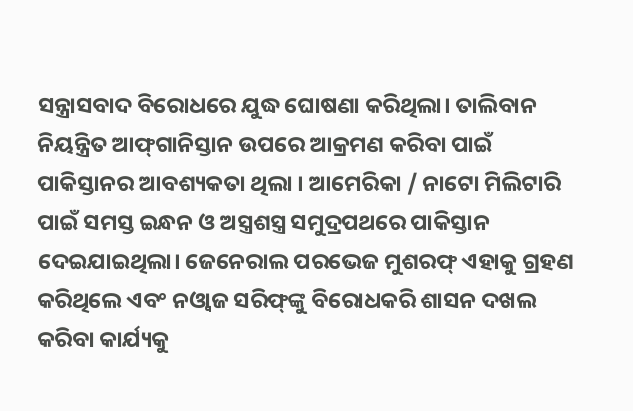ସନ୍ତ୍ରାସବାଦ ବିରୋଧରେ ଯୁଦ୍ଧ ଘୋଷଣା କରିଥିଲା। ତାଲିବାନ ନିୟନ୍ତ୍ରିତ ଆଫ୍‌ଗାନିସ୍ତାନ ଉପରେ ଆକ୍ରମଣ କରିବା ପାଇଁ ପାକିସ୍ତାନର ଆବଶ୍ୟକତା ଥିଲା । ଆମେରିକା / ନାଟୋ ମିଲିଟାରି ପାଇଁ ସମସ୍ତ ଇନ୍ଧନ ଓ ଅସ୍ତ୍ରଶସ୍ତ୍ର ସମୁଦ୍ରପଥରେ ପାକିସ୍ତାନ ଦେଇଯାଇଥିଲା। ଜେନେରାଲ ପରଭେଜ ମୁଶରଫ୍‌ ଏହାକୁ ଗ୍ରହଣ କରିଥିଲେ ଏବଂ ନଓ୍ବାଜ ସରିଫ୍‌ଙ୍କୁ ବିରୋଧକରି ଶାସନ ଦଖଲ କରିବା କାର୍ଯ୍ୟକୁ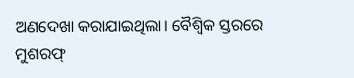ଅଣଦେଖା କରାଯାଇଥିଲା। ବୈଶ୍ୱିକ ସ୍ତରରେ ମୁଶରଫ୍‌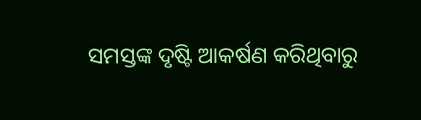ସମସ୍ତଙ୍କ ଦୃଷ୍ଟି ଆକର୍ଷଣ କରିଥିବାରୁ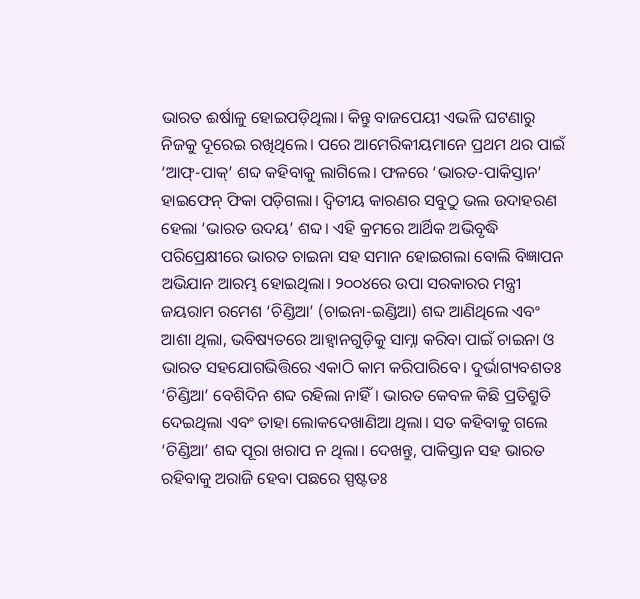ଭାରତ ଈର୍ଷାଳୁ ହୋଇପଡ଼ିଥିଲା। କିନ୍ତୁ ବାଜପେୟୀ ଏଭଳି ଘଟଣାରୁ ନିଜକୁ ଦୂରେଇ ରଖିଥିଲେ। ପରେ ଆମେରିକୀୟମାନେ ପ୍ରଥମ ଥର ପାଇଁ ‘ଆଫ୍‌-ପାକ୍‌’ ଶବ୍ଦ କହିବାକୁ ଲାଗିଲେ। ଫଳରେ ‘ଭାରତ-ପାକିସ୍ତାନ’ ହାଇଫେନ୍‌ ଫିକା ପଡ଼ିଗଲା। ଦ୍ୱିତୀୟ କାରଣର ସବୁଠୁ ଭଲ ଉଦାହରଣ ହେଲା ‘ଭାରତ ଉଦୟ’ ଶବ୍ଦ। ଏହି କ୍ରମରେ ଆର୍ଥିକ ଅଭିବୃଦ୍ଧି ପରିପ୍ରେକ୍ଷୀରେ ଭାରତ ଚାଇନା ସହ ସମାନ ହୋଇଗଲା ବୋଲି ବିଜ୍ଞାପନ ଅଭିଯାନ ଆରମ୍ଭ ହୋଇଥିଲା। ୨୦୦୪ରେ ଉପା ସରକାରର ମନ୍ତ୍ରୀ ଜୟରାମ ରମେଶ ‘ଚିଣ୍ଡିଆ’ (ଚାଇନା-ଇଣ୍ଡିଆ) ଶବ୍ଦ ଆଣିଥିଲେ ଏବଂ ଆଶା ଥିଲା, ଭବିଷ୍ୟତରେ ଆହ୍ବାନଗୁଡ଼ିକୁ ସାମ୍ନା କରିବା ପାଇଁ ଚାଇନା ଓ ଭାରତ ସହଯୋଗଭିତ୍ତିରେ ଏକାଠି କାମ କରିପାରିବେ। ଦୁର୍ଭାଗ୍ୟବଶତଃ ‘ଚିଣ୍ଡିଆ’ ବେଶିଦିନ ଶବ୍ଦ ରହିଲା ନାହିଁ। ଭାରତ କେବଳ କିଛି ପ୍ରତିଶ୍ରୁତି ଦେଇଥିଲା ଏବଂ ତାହା ଲୋକଦେଖାଣିଆ ଥିଲା। ସତ କହିବାକୁ ଗଲେ ‘ଚିଣ୍ଡିଆ’ ଶବ୍ଦ ପୂରା ଖରାପ ନ ଥିଲା। ଦେଖନ୍ତୁ, ପାକିସ୍ତାନ ସହ ଭାରତ ରହିବାକୁ ଅରାଜି ହେବା ପଛରେ ସ୍ପଷ୍ଟତଃ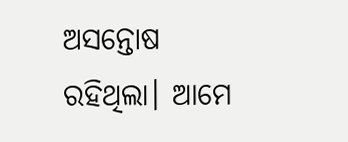ଅସନ୍ତୋଷ ରହିଥିଲା। ଆମେ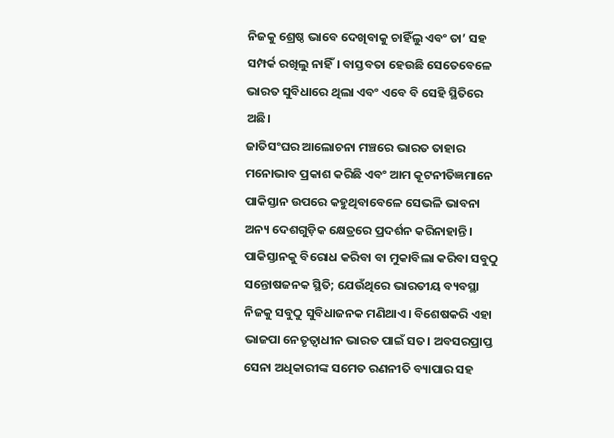ନିଜକୁ ଶ୍ରେଷ୍ଠ ଭାବେ ଦେଖିବାକୁ ଚାହିଁଲୁ ଏବଂ ତା’ ସହ ସମ୍ପର୍କ ରଖିଲୁ ନାହିଁ। ବାସ୍ତବତା ହେଉଛି ସେତେବେଳେ ଭାରତ ସୁବିଧାରେ ଥିଲା ଏବଂ ଏବେ ବି ସେହି ସ୍ଥିତିରେ ଅଛି।
ଜାତିସଂଘର ଆଲୋଚନା ମଞ୍ଚରେ ଭାରତ ତାହାର ମନୋଭାବ ପ୍ରକାଶ କରିଛି ଏବଂ ଆମ କୂଟନୀତିଜ୍ଞମାନେ ପାକିସ୍ତାନ ଉପରେ କହୁଥିବାବେଳେ ସେଭଳି ଭାବନା ଅନ୍ୟ ଦେଶଗୁଡ଼ିକ କ୍ଷେତ୍ରରେ ପ୍ରଦର୍ଶନ କରିନାହାନ୍ତି। ପାକିସ୍ତାନକୁ ବିରୋଧ କରିବା ବା ମୁକାବିଲା କରିବା ସବୁଠୁ ସନ୍ତୋଷଜନକ ସ୍ଥିତି; ଯେଉଁଥିରେ ଭାରତୀୟ ବ୍ୟବସ୍ଥା ନିଜକୁ ସବୁଠୁ ସୁବିଧାଜନକ ମଣିଥାଏ। ବିଶେଷକରି ଏହା ଭାଜପା ନେତୃତ୍ୱାଧୀନ ଭାରତ ପାଇଁ ସତ। ଅବସରପ୍ରାପ୍ତ ସେନା ଅଧିକାରୀଙ୍କ ସମେତ ରଣନୀତି ବ୍ୟାପାର ସହ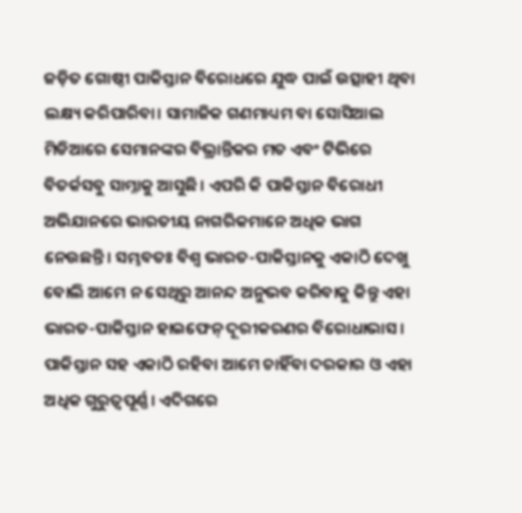ଜଡ଼ିତ ଗୋଷ୍ଠୀ ପାକିସ୍ତାନ ବିରୋଧରେ ଯୁଦ୍ଧ ପାଇଁ ଉତ୍ସାହୀ ଥିବା ଲକ୍ଷ୍ୟ କରିପାରିବା। ସାମାଜିକ ଗଣମାଧ୍ୟମ ବା ସୋସିଆଲ ମିଡିଆରେ ସେମାନଙ୍କର ବିଭ୍ରାନ୍ତିକର ମତ ଏବଂ ଟିଭିରେ ବିତର୍କସବୁ ସାମ୍ନାକୁ ଆସୁଛି। ଏପରି କି ପାକିସ୍ତାନ ବିରୋଧୀ ଅଭିଯାନରେ ଭାରତୀୟ ନାଗରିକମାନେ ଅଧିକ ଭାଗ ନେଉଛନ୍ତି। ସମ୍ଭବତଃ ବିଶ୍ୱ ଭାରତ-ପାକିସ୍ତାନକୁ ଏକାଠି ଦେଖୁ ବୋଲି ଆମେ ନ ସେଥିରୁ ଆନନ୍ଦ ଅନୁଭବ କରିବାକୁ କିନ୍ତୁ ଏହା ଭାରତ-ପାକିସ୍ତାନ ହାଇଫେନ୍‌ ଦୂରୀକରଣର ବିରୋଧାଭାସ। ପାକିସ୍ତାନ ସହ ଏକାଠି ରହିବା ଆମେ ଚାହିଁବା ଦରକାର ଓ ଏହା ଅଧିକ ଗୁରୁତ୍ୱପୂର୍ଣ୍ଣ। ଏଦିଗରେ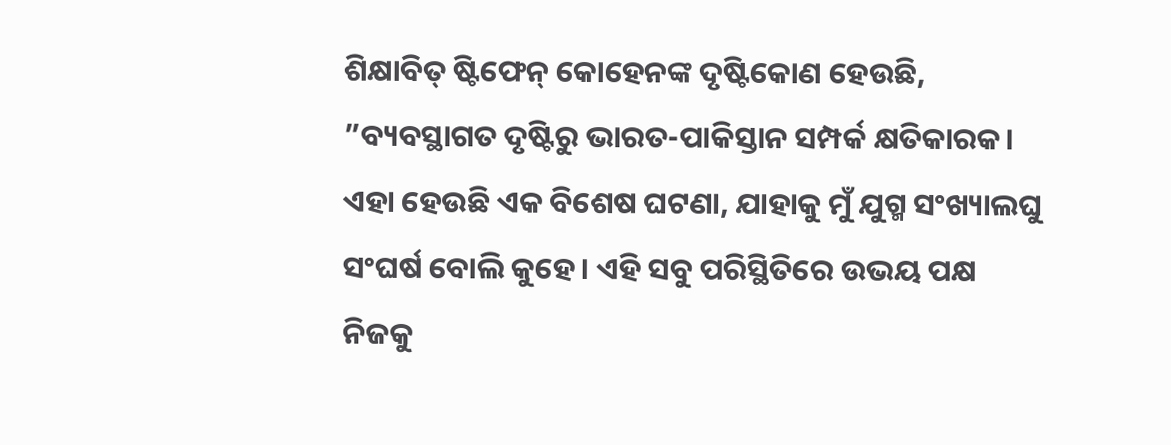ଶିକ୍ଷାବିତ୍‌ ଷ୍ଟିଫେନ୍‌ କୋହେନଙ୍କ ଦୃଷ୍ଟିକୋଣ ହେଉଛି, ”ବ୍ୟବସ୍ଥାଗତ ଦୃଷ୍ଟିରୁ ଭାରତ-ପାକିସ୍ତାନ ସମ୍ପର୍କ କ୍ଷତିକାରକ। ଏହା ହେଉଛି ଏକ ବିଶେଷ ଘଟଣା, ଯାହାକୁ ମୁଁ ଯୁଗ୍ମ ସଂଖ୍ୟାଲଘୁ ସଂଘର୍ଷ ବୋଲି କୁହେ। ଏହି ସବୁ ପରିସ୍ଥିତିରେ ଉଭୟ ପକ୍ଷ ନିଜକୁ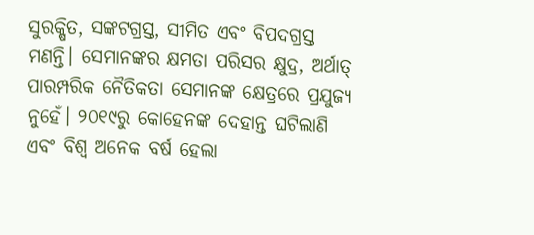ସୁରକ୍ଷିତ, ସଙ୍କଟଗ୍ରସ୍ତ, ସୀମିତ ଏବଂ ବିପଦଗ୍ରସ୍ତ ମଣନ୍ତି। ସେମାନଙ୍କର କ୍ଷମତା ପରିସର କ୍ଷୁଦ୍ର, ଅର୍ଥାତ୍‌ ପାରମ୍ପରିକ ନୈତିକତା ସେମାନଙ୍କ କ୍ଷେତ୍ରରେ ପ୍ରଯୁଜ୍ୟ ନୁହେଁ। ୨୦୧୯ରୁ କୋହେନଙ୍କ ଦେହାନ୍ତ ଘଟିଲାଣି ଏବଂ ବିଶ୍ୱ ଅନେକ ବର୍ଷ ହେଲା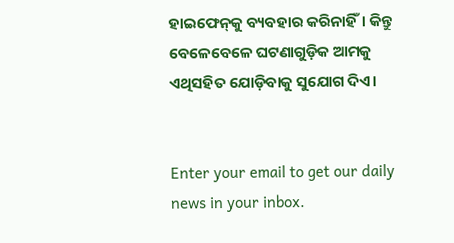ହାଇଫେନ୍‌କୁ ବ୍ୟବହାର କରିନାହିଁ। କିନ୍ତୁ ବେଳେବେଳେ ଘଟଣାଗୁଡ଼ିକ ଆମକୁ ଏଥିସହିତ ଯୋଡ଼ିବାକୁ ସୁଯୋଗ ଦିଏ।


Enter your email to get our daily news in your inbox.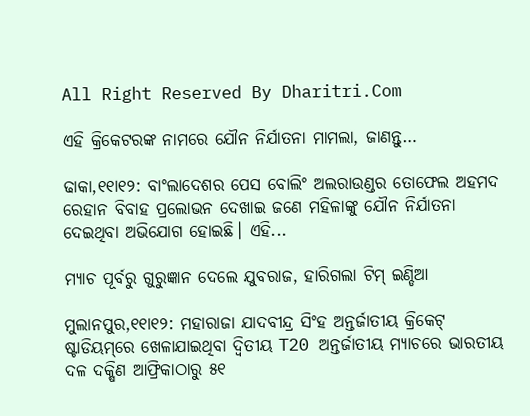All Right Reserved By Dharitri.Com

ଏହି କ୍ରିକେଟରଙ୍କ ନାମରେ ଯୌନ ନିର୍ଯାତନା ମାମଲା, ଜାଣନ୍ତୁ…

ଢାକା,୧୧ା୧୨: ବାଂଲାଦେଶର ପେସ ବୋଲିଂ ଅଲରାଉଣ୍ଡର ତୋଫେଲ ଅହମଦ ରେହାନ ବିବାହ ପ୍ରଲୋଭନ ଦେଖାଇ ଜଣେ ମହିଳାଙ୍କୁ ଯୌନ ନିର୍ଯାତନା ଦେଇଥିବା ଅଭିଯୋଗ ହୋଇଛି। ଏହି...

ମ୍ୟାଚ ପୂର୍ବରୁ ଗୁରୁଜ୍ଞାନ ଦେଲେ ଯୁବରାଜ, ହାରିଗଲା ଟିମ୍ ଇଣ୍ଡିଆ

ମୁଲାନପୁର,୧୧ା୧୨: ମହାରାଜା ଯାଦବୀନ୍ଦ୍ର ସିଂହ ଅନ୍ତର୍ଜାତୀୟ କ୍ରିକେଟ୍ ଷ୍ଟାଡିୟମ୍‌ରେ ଖେଳାଯାଇଥିବା ଦ୍ୱିତୀୟ T20 ଅନ୍ତର୍ଜାତୀୟ ମ୍ୟାଚରେ ଭାରତୀୟ ଦଳ ଦକ୍ଷିଣ ଆଫ୍ରିକାଠାରୁ ୫୧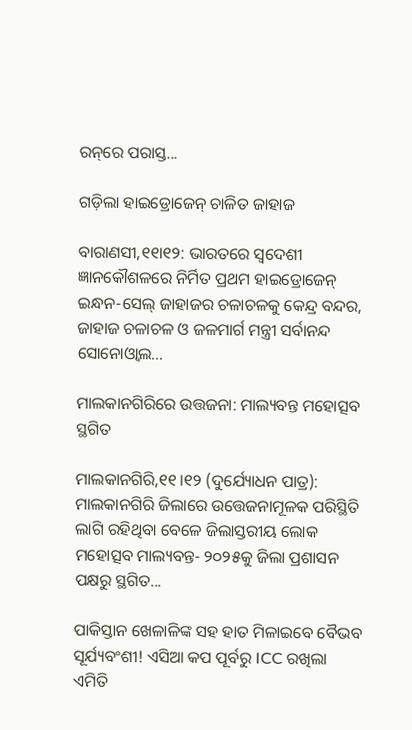ରନ୍‌ରେ ପରାସ୍ତ...

ଗଡ଼ିଲା ହାଇଡ୍ରୋଜେନ୍‌ ଚାଳିତ ଜାହାଜ

ବାରାଣସୀ,୧୧ା୧୨: ଭାରତରେ ସ୍ବଦେଶୀ ଜ୍ଞାନକୌଶଳରେ ନିର୍ମିତ ପ୍ରଥମ ହାଇଡ୍ରୋଜେନ୍‌ ଇନ୍ଧନ-ସେଲ୍‌ ଜାହାଜର ଚଳାଚଳକୁ କେନ୍ଦ୍ର ବନ୍ଦର, ଜାହାଜ ଚଳାଚଳ ଓ ଜଳମାର୍ଗ ମନ୍ତ୍ରୀ ସର୍ବାନନ୍ଦ ସୋନୋଓ୍ବାଲ...

ମାଲକାନଗିରିରେ ଉତ୍ତଜନା: ମାଲ୍ୟବନ୍ତ ମହୋତ୍ସବ ସ୍ଥଗିତ

ମାଲକାନଗିରି,୧୧।୧୨ (ଦୁର୍ଯ୍ୟୋଧନ ପାତ୍ର): ମାଲକାନଗିରି ଜିଲାରେ ଉତ୍ତେଜନାମୂଳକ ପରିସ୍ଥିତି ଲାଗି ରହିଥିବା ବେଳେ ଜିଲାସ୍ତରୀୟ ଲୋକ ମହୋତ୍ସବ ମାଲ୍ୟବନ୍ତ- ୨୦୨୫କୁ ଜିଲା ପ୍ରଶାସନ ପକ୍ଷରୁ ସ୍ଥଗିତ...

ପାକିସ୍ତାନ ଖେଳାଳିଙ୍କ ସହ ହାତ ମିଳାଇବେ ବୈଭବ ସୂର୍ଯ୍ୟବଂଶୀ! ଏସିଆ କପ ପୂର୍ବରୁ ICC ରଖିଲା ଏମିତି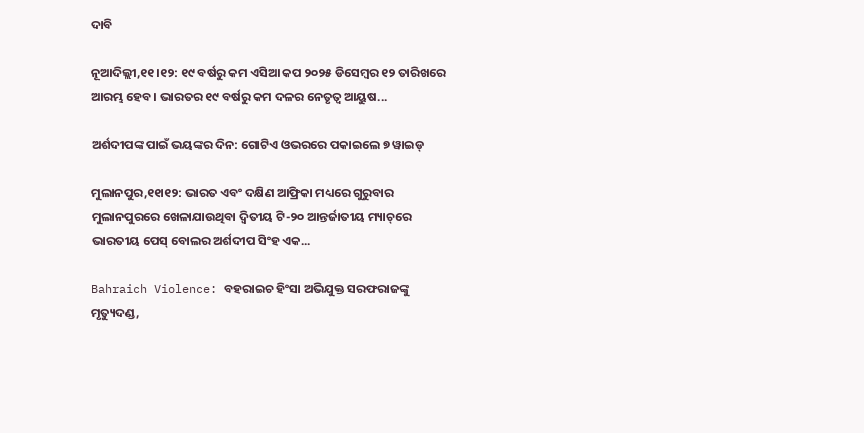ଦାବି

ନୂଆଦିଲ୍ଲୀ,୧୧।୧୨: ୧୯ ବର୍ଷରୁ କମ ଏସିଆ କପ ୨୦୨୫ ଡିସେମ୍ବର ୧୨ ତାରିଖରେ ଆରମ୍ଭ ହେବ। ଭାରତର ୧୯ ବର୍ଷରୁ କମ ଦଳର ନେତୃତ୍ୱ ଆୟୁଷ...

ଅର୍ଶଦୀପଙ୍କ ପାଇଁ ଭୟଙ୍କର ଦିନ: ଗୋଟିଏ ଓଭରରେ ପକାଇଲେ ୭ ୱାଇଡ୍

ମୁଲାନପୁର,୧୧ା୧୨: ଭାରତ ଏବଂ ଦକ୍ଷିଣ ଆଫ୍ରିକା ମଧ୍ୟରେ ଗୁରୁବାର ମୁଲାନପୁରରେ ଖେଳାଯାଉଥିବା ଦ୍ୱିତୀୟ ଟି-୨୦ ଆନ୍ତର୍ଜାତୀୟ ମ୍ୟାଚ୍‌ରେ ଭାରତୀୟ ପେସ୍ ବୋଲର ଅର୍ଶଦୀପ ସିଂହ ଏକ...

Bahraich Violence: ବହରାଇଚ ହିଂସା ଅଭିଯୁକ୍ତ ସରଫରାଜଙ୍କୁ ମୃତ୍ୟୁଦଣ୍ଡ,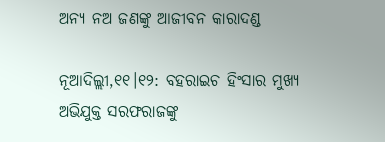ଅନ୍ୟ ନଅ ଜଣଙ୍କୁ ଆଜୀବନ କାରାଦଣ୍ଡ

ନୂଆଦିଲ୍ଲୀ,୧୧।୧୨: ବହରାଇଚ ହିଂସାର ମୁଖ୍ୟ ଅଭିଯୁକ୍ତ ସରଫରାଜଙ୍କୁ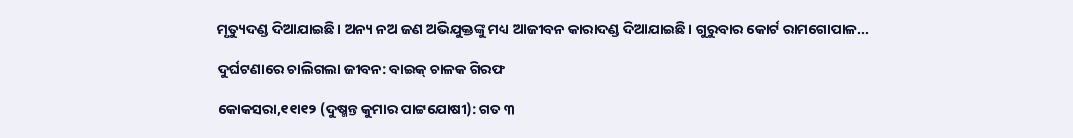ମୃତ୍ୟୁଦଣ୍ଡ ଦିଆଯାଇଛି। ଅନ୍ୟ ନଅ ଜଣ ଅଭିଯୁକ୍ତଙ୍କୁ ମଧ୍ୟ ଆଜୀବନ କାରାଦଣ୍ଡ ଦିଆଯାଇଛି। ଗୁରୁବାର କୋର୍ଟ ରାମଗୋପାଳ...

ଦୁର୍ଘଟଣାରେ ଚାଲିଗଲା ଜୀବନ: ବାଇକ୍‌ ଚାଳକ ଗିରଫ

କୋକସରା,୧୧ା୧୨ (ଦୁଷ୍ମନ୍ତ କୁମାର ପାଟ୍ଟଯୋଷୀ): ଗତ ୩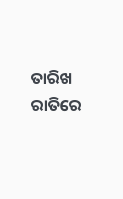ତାରିଖ ରାତିରେ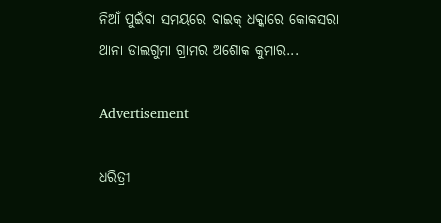ନିଆଁ ପୁଇଁବା ସମୟରେ ବାଇକ୍‌ ଧକ୍କାରେ କୋକସରା ଥାନା ଡାଲଗୁମା ଗ୍ରାମର ଅଶୋକ କୁମାର...

Advertisement

ଧରିତ୍ରୀ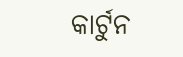କାର୍ଟୁନ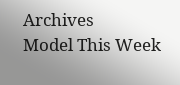Archives
Model This Week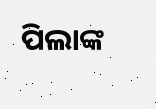ପିଲାଙ୍କ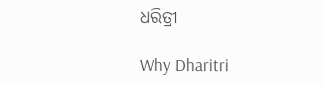ଧରିତ୍ରୀ

Why Dharitri